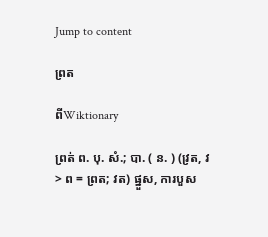Jump to content

ព្រត

ពីWiktionary

ព្រត់ ព. បុ. សំ.; បា. ( ន. ) (វ្រត, វ > ព = ព្រត; វត) ផ្នួស, ការបួស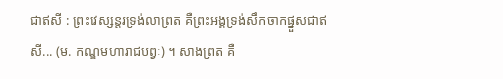ជាឥសី : ព្រះវេស្សន្តរទ្រង់លាព្រត គឺព្រះអង្គទ្រង់សឹកចាកផ្នួសជាឥសី... (ម. កណ្ឌមហារាជបព្វៈ) ។ សាងព្រត គឺ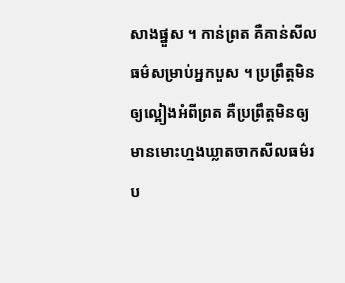សាងផ្នួស ។ កាន់ព្រត គឺគាន់សីលធម៌សម្រាប់អ្នកបួស ។ ប្រព្រឹត្តមិនឲ្យល្អៀងអំពីព្រត គឺប្រព្រឹត្តមិនឲ្យមានមោះហ្មងឃ្លាតចាកសីលធម៌រប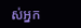ស់អ្នក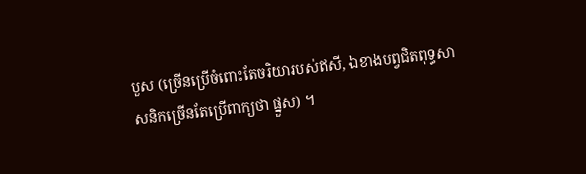បួស (ច្រើនប្រើចំពោះតែចរិយារបស់ឥសី, ឯខាងបព្វជិតពុទ្ធសាសនិកច្រើនតែប្រើពាក្យថា ផ្នួស) ។